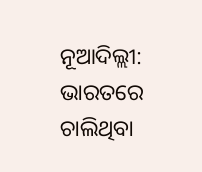ନୂଆଦିଲ୍ଲୀ: ଭାରତରେ ଚାଲିଥିବା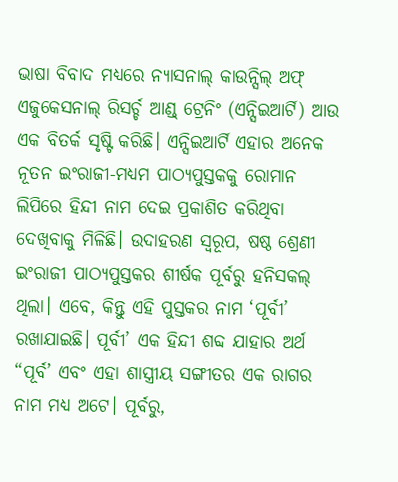ଭାଷା ବିବାଦ ମଧ୍ୟରେ ନ୍ୟାସନାଲ୍ କାଉନ୍ସିଲ୍ ଅଫ୍ ଏଜୁକେସନାଲ୍ ରିସର୍ଚ୍ଚ ଆଣ୍ଡ୍ ଟ୍ରେନିଂ (ଏନ୍ସିଇଆର୍ଟି) ଆଉ ଏକ ବିତର୍କ ସୃଷ୍ଟି କରିଛି। ଏନ୍ସିଇଆର୍ଟି ଏହାର ଅନେକ ନୂତନ ଇଂରାଜୀ-ମଧ୍ୟମ ପାଠ୍ୟପୁସ୍ତକକୁ ରୋମାନ ଲିପିରେ ହିନ୍ଦୀ ନାମ ଦେଇ ପ୍ରକାଶିତ କରିଥିବା ଦେଖିବାକୁ ମିଳିଛି। ଉଦାହରଣ ସ୍ୱରୂପ, ଷଷ୍ଠ ଶ୍ରେଣୀ ଇଂରାଜୀ ପାଠ୍ୟପୁସ୍ତକର ଶୀର୍ଷକ ପୂର୍ବରୁ ହନିସକଲ୍ ଥିଲା। ଏବେ, କିନ୍ତୁ ଏହି ପୁସ୍ତକର ନାମ ‘ପୂର୍ବୀ’ ରଖାଯାଇଛି। ପୂର୍ବୀ’ ଏକ ହିନ୍ଦୀ ଶବ୍ଦ ଯାହାର ଅର୍ଥ “ପୂର୍ବ’ ଏବଂ ଏହା ଶାସ୍ତ୍ରୀୟ ସଙ୍ଗୀତର ଏକ ରାଗର ନାମ ମଧ୍ୟ ଅଟେ। ପୂର୍ବରୁ,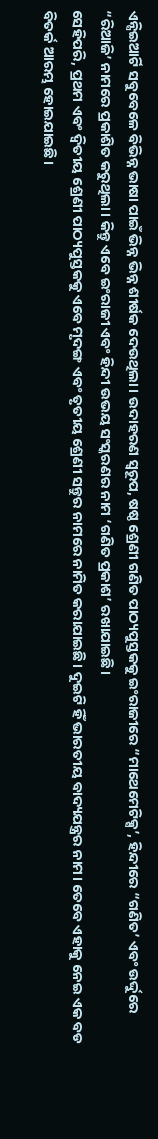ଏନ୍ସିଇଆର୍ଟି ସବୁବେଳେ ବିଭିନ୍ନ ଭାଷା ପାଇଁ ଭିନ୍ନ ଭିନ୍ନ ଶୀର୍ଷକ ଦେଉଥିଲା। ଉଦାହରଣ ସ୍ୱରୂପ, ଷଷ୍ଠ ଶ୍ରେଣୀ ଗଣିତ ପାଠ୍ୟପୁସ୍ତକକୁ ଇଂରାଜୀରେ “ମାଥେମେଟିକ୍ସ’, ହିନ୍ଦୀରେ “ଗଣିତ’ ଏବଂ ଉର୍ଦ୍ଦୁରେ “ରିଆଜି’ ନାମରେ ପ୍ରକାଶିତ କରୁଥିଲା। କିନ୍ତୁ ଏବେ ଇଂରାଜୀ ଏବଂ ହିନ୍ଦୀ ଉଭୟ ସଂସ୍କରଣର ନାମ ‘ଗଣିତ ପ୍ରକାଶ’ ରଖାଯାଇଛି।
ସେହିପରି, ପ୍ରଥମ ଏବଂ ଦ୍ୱିତୀୟ ଶ୍ରେଣୀ ପାଠ୍ୟପୁସ୍ତକକୁ ଏବେ ମୃଦଙ୍ଗ ଏବଂ ତୃତୀୟ ଶ୍ରେଣୀ ସନ୍ତୁର ନାମରେ ନାମିତ କରାଯାଇଛି। ଦୁଇଟି ହିଁ ଭାରତୀୟ ବାଦ୍ୟଯନ୍ତ୍ରର ନାମ। ତେବେ ଏହାକୁ ନେଇ ଏକ ବଡ ବିତର୍କ ଆରମ୍ଭ ହୋଇଯାଇଛି।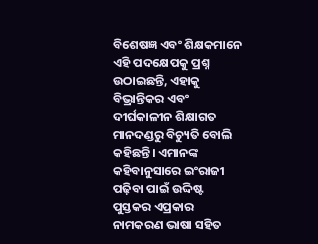ବିଶେଷଜ୍ଞ ଏବଂ ଶିକ୍ଷକମାନେ ଏହି ପଦକ୍ଷେପକୁ ପ୍ରଶ୍ନ ଉଠାଇଛନ୍ତି, ଏହାକୁ ବିଭ୍ରାନ୍ତିକର ଏବଂ ଦୀର୍ଘକାଳୀନ ଶିକ୍ଷାଗତ ମାନଦଣ୍ଡରୁ ବିଚ୍ୟୁତି ବୋଲି କହିଛନ୍ତି। ଏମାନଙ୍କ କହିବାନୁସାରେ ଇଂରାଜୀ ପଢ଼ିବା ପାଇଁ ଉଦ୍ଦିଷ୍ଟ ପୁସ୍ତକର ଏପ୍ରକାର ନାମକରଣ ଭାଷା ସହିତ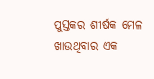ପୁସ୍ତକର ଶୀର୍ଷକ ମେଳ ଖାଉଥିବାର ଏକ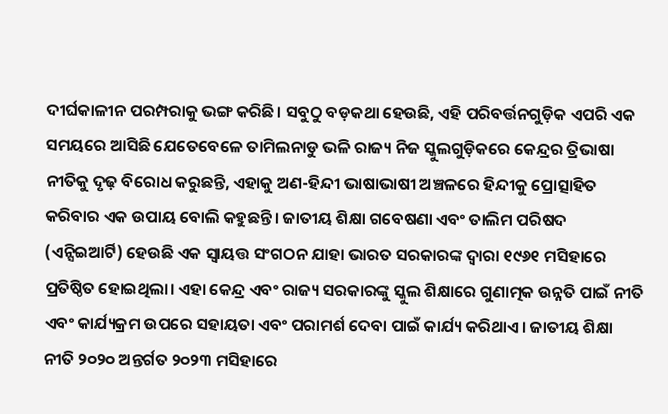ଦୀର୍ଘକାଳୀନ ପରମ୍ପରାକୁ ଭଙ୍ଗ କରିଛି। ସବୁଠୁ ବଡ଼କଥା ହେଉଛି, ଏହି ପରିବର୍ତ୍ତନଗୁଡ଼ିକ ଏପରି ଏକ ସମୟରେ ଆସିଛି ଯେତେବେଳେ ତାମିଲନାଡୁ ଭଳି ରାଜ୍ୟ ନିଜ ସ୍କୁଲଗୁଡ଼ିକରେ କେନ୍ଦ୍ରର ତ୍ରିଭାଷା ନୀତିକୁ ଦୃଢ଼ ବିରୋଧ କରୁଛନ୍ତି, ଏହାକୁ ଅଣ-ହିନ୍ଦୀ ଭାଷାଭାଷୀ ଅଞ୍ଚଳରେ ହିନ୍ଦୀକୁ ପ୍ରୋତ୍ସାହିତ କରିବାର ଏକ ଉପାୟ ବୋଲି କହୁଛନ୍ତି। ଜାତୀୟ ଶିକ୍ଷା ଗବେଷଣା ଏବଂ ତାଲିମ ପରିଷଦ (ଏନ୍ସିଇଆର୍ଟି) ହେଉଛି ଏକ ସ୍ୱାୟତ୍ତ ସଂଗଠନ ଯାହା ଭାରତ ସରକାରଙ୍କ ଦ୍ୱାରା ୧୯୬୧ ମସିହାରେ ପ୍ରତିଷ୍ଠିତ ହୋଇଥିଲା। ଏହା କେନ୍ଦ୍ର ଏବଂ ରାଜ୍ୟ ସରକାରଙ୍କୁ ସ୍କୁଲ ଶିକ୍ଷାରେ ଗୁଣାତ୍ମକ ଉନ୍ନତି ପାଇଁ ନୀତି ଏବଂ କାର୍ଯ୍ୟକ୍ରମ ଉପରେ ସହାୟତା ଏବଂ ପରାମର୍ଶ ଦେବା ପାଇଁ କାର୍ଯ୍ୟ କରିଥାଏ। ଜାତୀୟ ଶିକ୍ଷା ନୀତି ୨୦୨୦ ଅନ୍ତର୍ଗତ ୨୦୨୩ ମସିହାରେ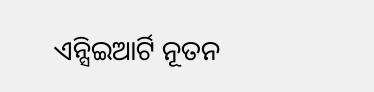ଏନ୍ସିଇଆର୍ଟି ନୂତନ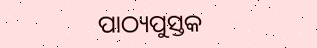ପାଠ୍ୟପୁସ୍ତକ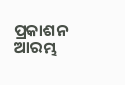ପ୍ରକାଶନ ଆରମ୍ଭ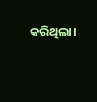କରିଥିଲା।